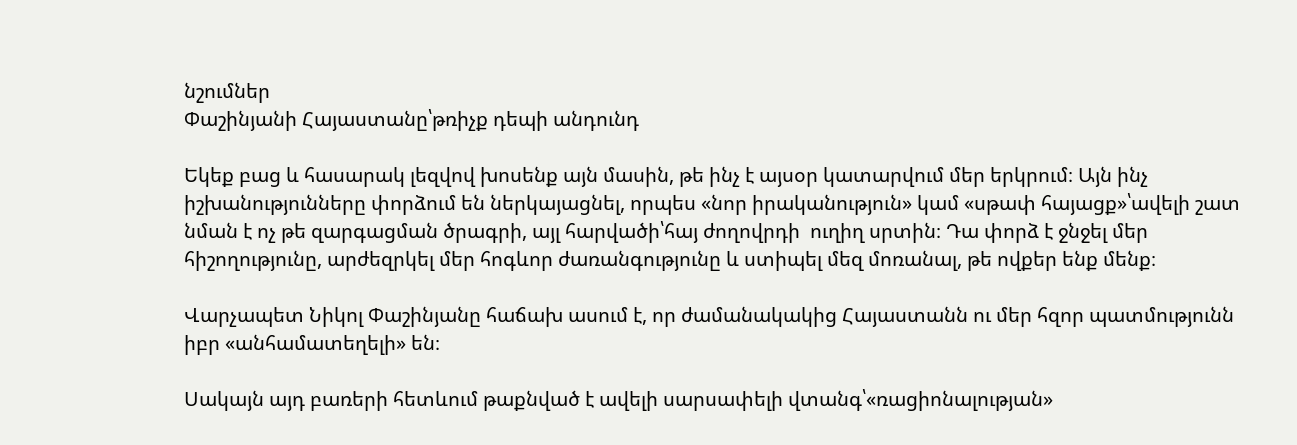նշումներ
Փաշինյանի Հայաստանը՝թռիչք դեպի անդունդ

Եկեք բաց և հասարակ լեզվով խոսենք այն մասին, թե ինչ է այսօր կատարվում մեր երկրում։ Այն ինչ իշխանությունները փորձում են ներկայացնել, որպես «նոր իրականություն» կամ «սթափ հայացք»՝ավելի շատ նման է ոչ թե զարգացման ծրագրի, այլ հարվածի՝հայ ժողովրդի  ուղիղ սրտին։ Դա փորձ է ջնջել մեր հիշողությունը, արժեզրկել մեր հոգևոր ժառանգությունը և ստիպել մեզ մոռանալ, թե ովքեր ենք մենք։

Վարչապետ Նիկոլ Փաշինյանը հաճախ ասում է, որ ժամանակակից Հայաստանն ու մեր հզոր պատմությունն իբր «անհամատեղելի» են։

Սակայն այդ բառերի հետևում թաքնված է ավելի սարսափելի վտանգ՝«ռացիոնալության»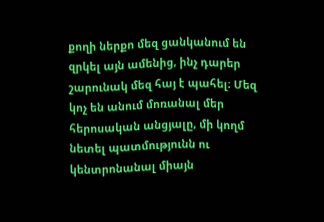քողի ներքո մեզ ցանկանում են զրկել այն ամենից, ինչ դարեր շարունակ մեզ հայ է պահել։ Մեզ կոչ են անում մոռանալ մեր հերոսական անցյալը, մի կողմ նետել պատմությունն ու կենտրոնանալ միայն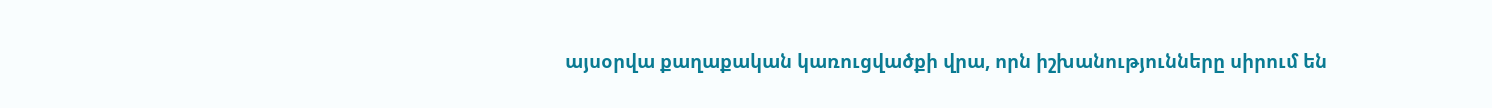այսօրվա քաղաքական կառուցվածքի վրա, որն իշխանությունները սիրում են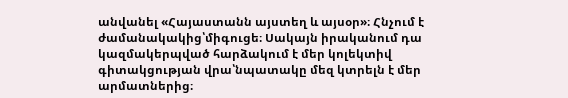անվանել «Հայաստանն այստեղ և այսօր»։ Հնչում է ժամանակակից՝միգուցե։ Սակայն իրականում դա կազմակերպված հարձակում է մեր կոլեկտիվ գիտակցության վրա՝նպատակը մեզ կտրելն է մեր արմատներից։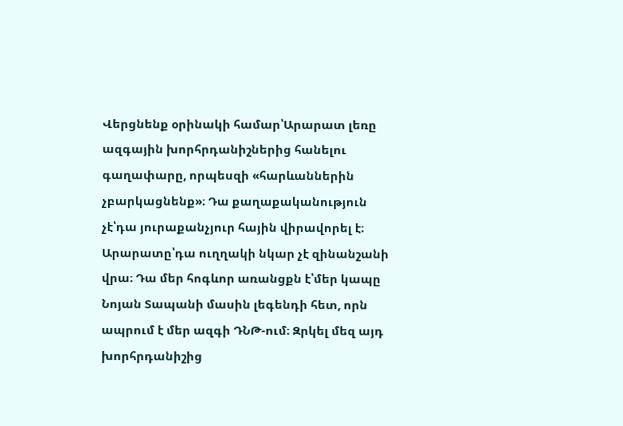Վերցնենք օրինակի համար՝Արարատ լեռը ազգային խորհրդանիշներից հանելու գաղափարը, որպեսզի «հարևաններին չբարկացնենք»։ Դա քաղաքականություն չէ՝դա յուրաքանչյուր հային վիրավորել է։ Արարատը՝դա ուղղակի նկար չէ զինանշանի վրա։ Դա մեր հոգևոր առանցքն է՝մեր կապը Նոյան Տապանի մասին լեգենդի հետ, որն ապրում է մեր ազգի ԴՆԹ-ում։ Զրկել մեզ այդ խորհրդանիշից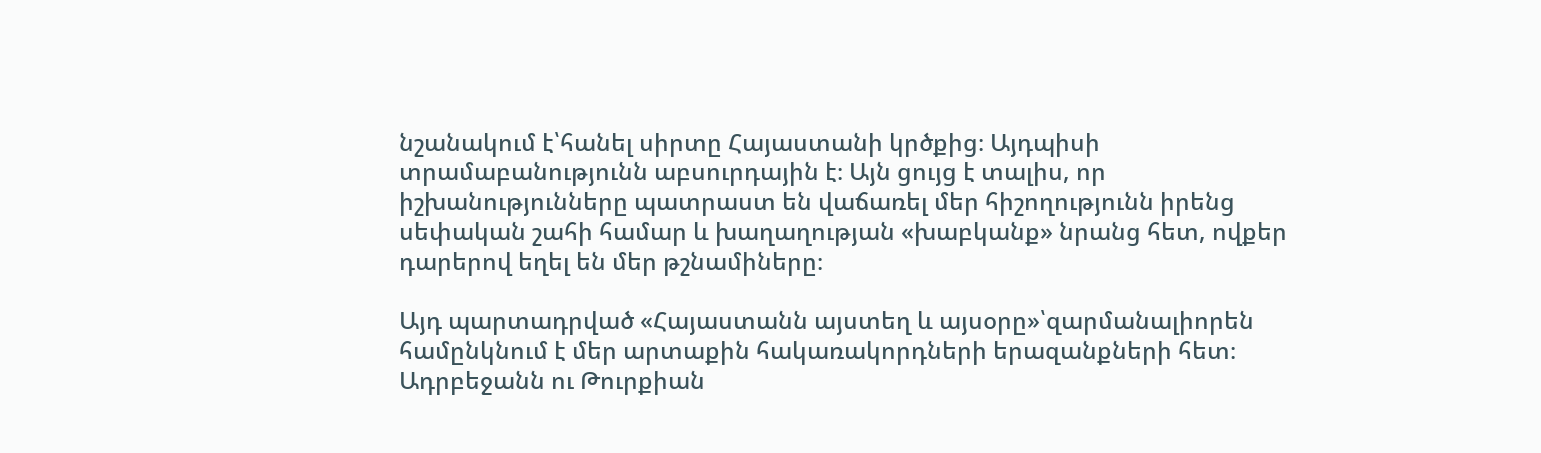նշանակում է՝հանել սիրտը Հայաստանի կրծքից։ Այդպիսի տրամաբանությունն աբսուրդային է։ Այն ցույց է տալիս, որ իշխանությունները պատրաստ են վաճառել մեր հիշողությունն իրենց սեփական շահի համար և խաղաղության «խաբկանք» նրանց հետ, ովքեր դարերով եղել են մեր թշնամիները։

Այդ պարտադրված «Հայաստանն այստեղ և այսօրը»՝զարմանալիորեն համընկնում է մեր արտաքին հակառակորդների երազանքների հետ։ Ադրբեջանն ու Թուրքիան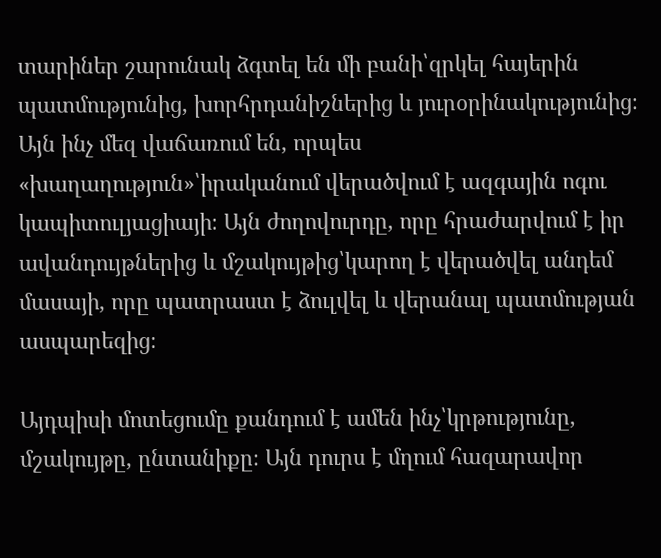տարիներ շարունակ ձգտել են մի բանի՝զրկել հայերին պատմությունից, խորհրդանիշներից և յուրօրինակությունից։ Այն ինչ մեզ վաճառում են, որպես «խաղաղություն»՝իրականում վերածվում է ազգային ոգու կապիտուլյացիայի։ Այն ժողովուրդը, որը հրաժարվում է իր ավանդույթներից և մշակույթից՝կարող է վերածվել անդեմ մասայի, որը պատրաստ է ձուլվել և վերանալ պատմության ասպարեզից։

Այդպիսի մոտեցումը քանդում է ամեն ինչ՝կրթությունը, մշակույթը, ընտանիքը։ Այն դուրս է մղում հազարավոր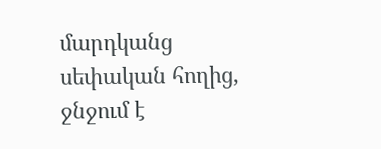մարդկանց սեփական հողից, ջնջում է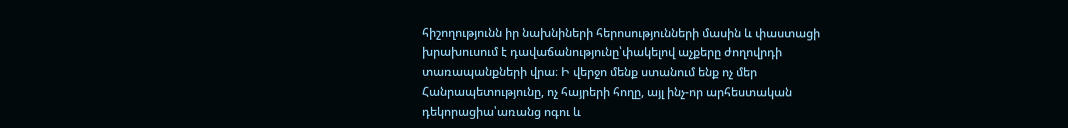հիշողությունն իր նախնիների հերոսությունների մասին և փաստացի խրախուսում է դավաճանությունը՝փակելով աչքերը ժողովրդի տառապանքների վրա։ Ի վերջո մենք ստանում ենք ոչ մեր Հանրապետությունը, ոչ հայրերի հողը, այլ ինչ-որ արհեստական դեկորացիա՝առանց ոգու և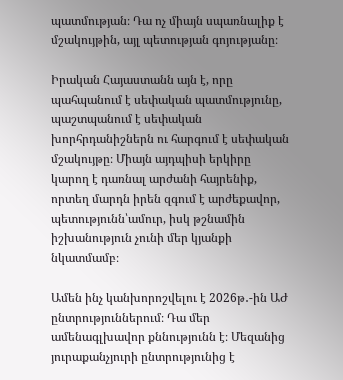պատմության։ Դա ոչ միայն սպառնալիք է մշակույթին, այլ պետության գոյությանը։

Իրական Հայաստանն այն է, որը պահպանում է սեփական պատմությունը, պաշտպանում է սեփական խորհրդանիշներն ու հարգում է սեփական մշակույթը։ Միայն այդպիսի երկիրը կարող է դառնալ արժանի հայրենիք, որտեղ մարդն իրեն զգում է արժեքավոր, պետությունն՝ամուր, իսկ թշնամին իշխանություն չունի մեր կյանքի նկատմամբ։

Ամեն ինչ կանխորոշվելու է 2026թ․-ին ԱԺ ընտրություններում։ Դա մեր ամենագլխավոր քննությունն է։ Մեզանից յուրաքանչյուրի ընտրությունից է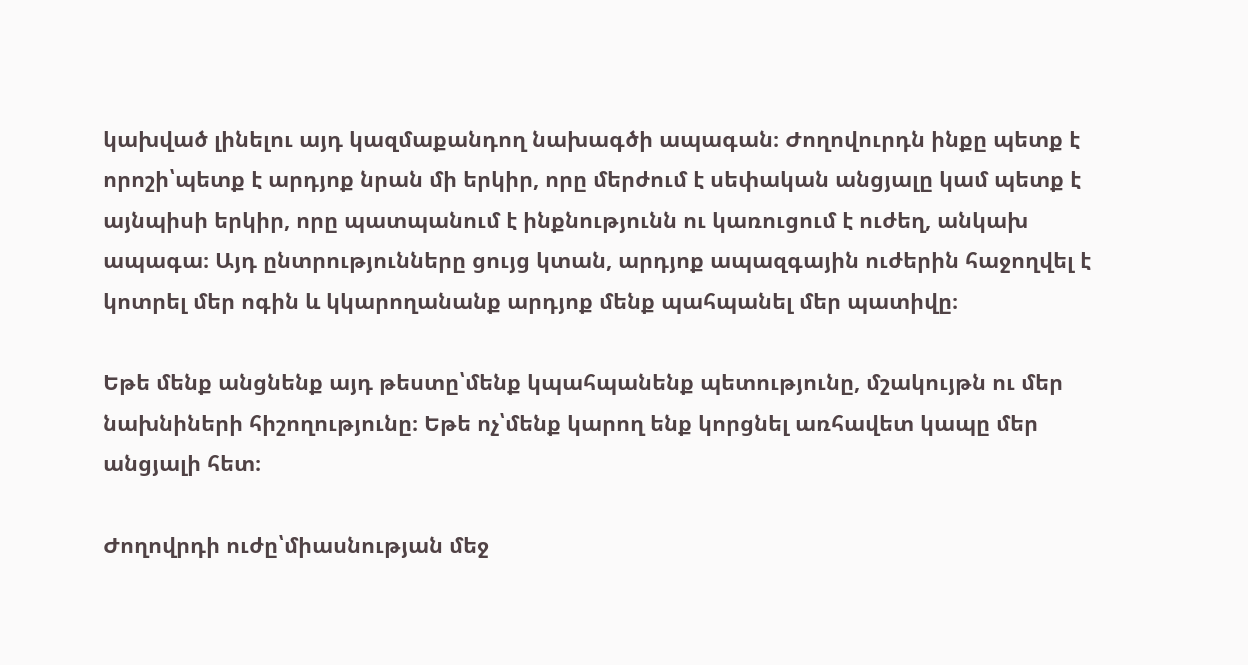կախված լինելու այդ կազմաքանդող նախագծի ապագան։ Ժողովուրդն ինքը պետք է որոշի՝պետք է արդյոք նրան մի երկիր, որը մերժում է սեփական անցյալը կամ պետք է այնպիսի երկիր, որը պատպանում է ինքնությունն ու կառուցում է ուժեղ, անկախ ապագա։ Այդ ընտրությունները ցույց կտան, արդյոք ապազգային ուժերին հաջողվել է կոտրել մեր ոգին և կկարողանանք արդյոք մենք պահպանել մեր պատիվը։

Եթե մենք անցնենք այդ թեստը՝մենք կպահպանենք պետությունը, մշակույթն ու մեր նախնիների հիշողությունը։ Եթե ոչ՝մենք կարող ենք կորցնել առհավետ կապը մեր անցյալի հետ։

Ժողովրդի ուժը՝միասնության մեջ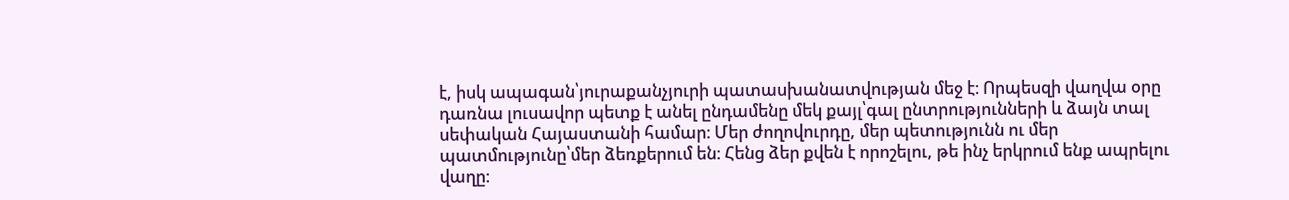է, իսկ ապագան՝յուրաքանչյուրի պատասխանատվության մեջ է։ Որպեսզի վաղվա օրը դառնա լուսավոր պետք է անել ընդամենը մեկ քայլ՝գալ ընտրությունների և ձայն տալ սեփական Հայաստանի համար։ Մեր ժողովուրդը, մեր պետությունն ու մեր պատմությունը՝մեր ձեռքերում են։ Հենց ձեր քվեն է որոշելու, թե ինչ երկրում ենք ապրելու վաղը։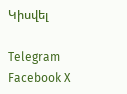Կիսվել

Telegram Facebook X